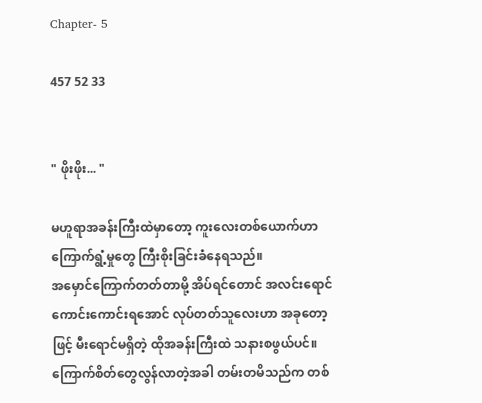Chapter- 5

457 52 33


" ဖိုးဖိုး... "

မဟူရာအခန်းကြီးထဲမှာတော့ ကူးလေးတစ်ယောက်ဟာ ကြောက်ရွံ့မှုတွေ ကြီးစိုးခြင်းခံနေရသည်။
အမှောင်ကြောက်တတ်တာမို့ အိပ်ရင်တောင် အလင်းရောင်ကောင်းကောင်းရအောင် လုပ်တတ်သူလေးဟာ အခုတော့ဖြင့် မီးရောင်မရှိတဲ့ ထိုအခန်းကြီးထဲ သနားစဖွယ်ပင်။ ကြောက်စိတ်တွေလွန်လာတဲ့အခါ တမ်းတမိသည်က တစ်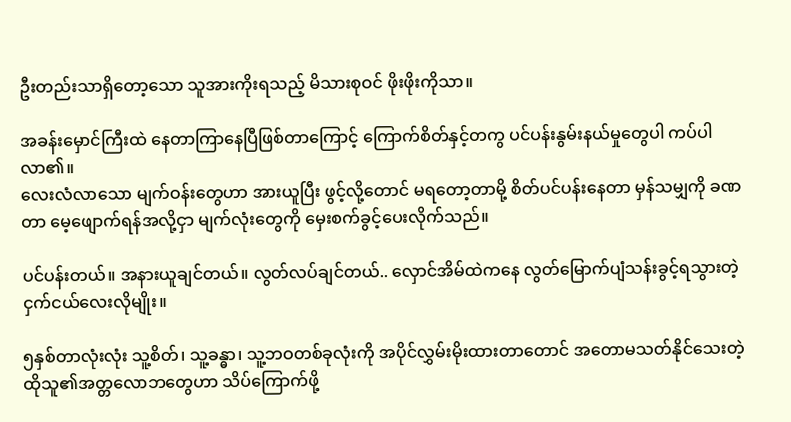ဦးတည်းသာရှိတော့သော သူအားကိုးရသည့် မိသားစုဝင် ဖိုးဖိုးကိုသာ။

အခန်းမှောင်ကြီးထဲ နေတာကြာနေပြီဖြစ်တာကြောင့် ကြောက်စိတ်နှင့်တကွ ပင်ပန်းနွမ်းနယ်မှုတွေပါ ကပ်ပါလာ၏။
လေးလံလာသော မျက်ဝန်းတွေဟာ အားယူပြီး ဖွင့်လို့တောင် မရတော့တာမို့ စိတ်ပင်ပန်းနေတာ မှန်သမျှကို ခဏတာ မေ့ဖျောက်ရန်အလို့ငှာ မျက်လုံးတွေကို မှေးစက်ခွင့်ပေးလိုက်သည်။

ပင်ပန်းတယ်။ အနားယူချင်တယ်။ လွတ်လပ်ချင်တယ်.. လှောင်အိမ်ထဲကနေ လွတ်မြောက်ပျံသန်းခွင့်ရသွားတဲ့ ငှက်ငယ်လေးလိုမျိုး။

၅နှစ်တာလုံးလုံး သူ့စိတ်၊ သူ့ခန္ဓာ၊ သူ့ဘဝတစ်ခုလုံးကို အပိုင်လွှမ်းမိုးထားတာတောင် အတောမသတ်နိုင်သေးတဲ့ ထိုသူ၏အတ္တလောဘတွေဟာ သိပ်ကြောက်ဖို့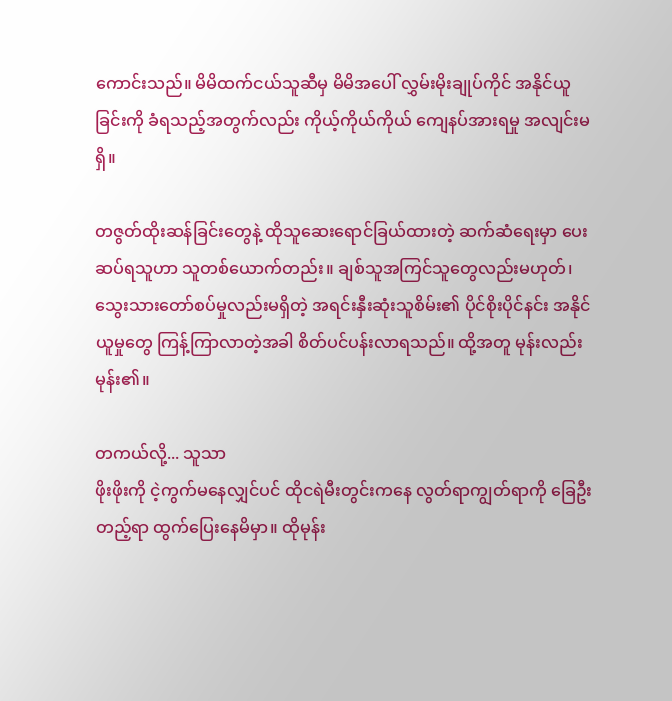ကောင်းသည်။ မိမိထက်ငယ်သူဆီမှ မိမိအပေါ် လွှမ်းမိုးချုပ်ကိုင် အနိုင်ယူခြင်းကို ခံရသည့်အတွက်လည်း ကိုယ့်ကိုယ်ကိုယ် ကျေနပ်အားရမှု အလျင်းမရှိ။

တဇွတ်ထိုးဆန်ခြင်းတွေနဲ့ ထိုသူဆေးရောင်ခြယ်ထားတဲ့ ဆက်ဆံရေးမှာ ပေးဆပ်ရသူဟာ သူတစ်ယောက်တည်း။ ချစ်သူအကြင်သူတွေလည်းမဟုတ်၊ သွေးသားတော်စပ်မှုလည်းမရှိတဲ့ အရင်းနှီးဆုံးသူစိမ်း၏ ပိုင်စိုးပိုင်နင်း အနိုင်ယူမှုတွေ ကြန့်ကြာလာတဲ့အခါ စိတ်ပင်ပန်းလာရသည်။ ထို့အတူ မုန်းလည်းမုန်း၏။

တကယ်လို့... သူသာ
ဖိုးဖိုးကို ငဲ့ကွက်မနေလျှင်ပင် ထိုငရဲမီးတွင်းကနေ လွတ်ရာကျွတ်ရာကို ခြေဦးတည့်ရာ ထွက်ပြေးနေမိမှာ။ ထိုမုန်း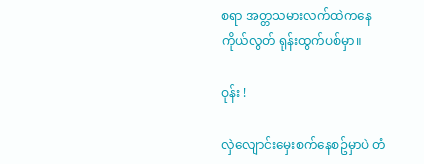စရာ အတ္တသမားလက်ထဲကနေ ကိုယ်လွတ် ရုန်းထွက်ပစ်မှာ။

ဝုန်း !

လှဲလျောင်းမှေးစက်နေစဥ်မှာပဲ တံ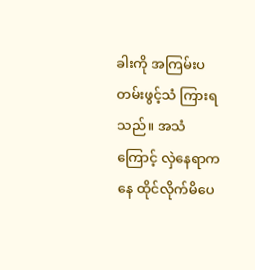ခါးကို အကြမ်းပတမ်းဖွင့်သံ ကြားရသည်။ အသံကြောင့် လှဲနေရာကနေ ထိုင်လိုက်မိပေ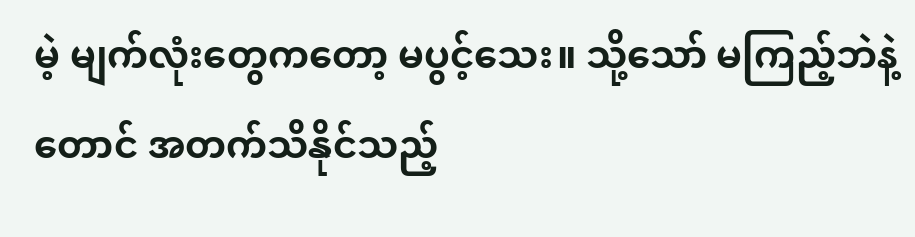မဲ့ မျက်လုံးတွေကတော့ မပွင့်သေး။ သို့သော် မကြည့်ဘဲနဲ့တောင် အတက်သိနိုင်သည့်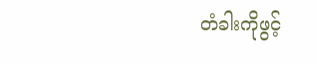တံခါးကိုဖွင့်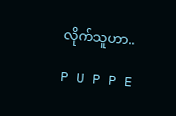လိုက်သူဟာ..

P U P P E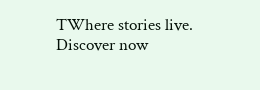TWhere stories live. Discover now